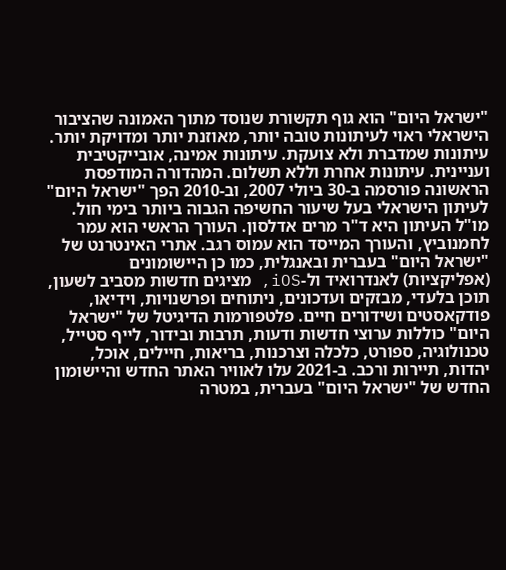"ישראל היום" הוא גוף תקשורת שנוסד מתוך האמונה שהציבור הישראלי ראוי לעיתונות טובה יותר, מאוזנת יותר ומדויקת יותר. עיתונות שמדברת ולא צועקת. עיתונות אמינה, אובייקטיבית ועניינית. עיתונות אחרת וללא תשלום. המהדורה המודפסת הראשונה פורסמה ב-30 ביולי 2007, וב-2010 הפך "ישראל היום" לעיתון הישראלי בעל שיעור החשיפה הגבוה ביותר בימי חול. מו"ל העיתון היא ד"ר מרים אדלסון. העורך הראשי הוא עמר לחמנוביץ, והעורך המייסד הוא עמוס רגב. אתרי האינטרנט של "ישראל היום" בעברית ובאנגלית, כמו כן היישומונים (אפליקציות) לאנדרואיד ול-iOS, מציגים חדשות מסביב לשעון, תוכן בלעדי, מבזקים ועדכונים, ניתוחים ופרשנויות, וידיאו, פודקאסטים ושידורים חיים. פלטפורמות הדיגיטל של "ישראל היום" כוללות ערוצי חדשות ודעות, תרבות ובידור, לייף סטייל, טכנולוגיה, ספורט, כלכלה וצרכנות, בריאות, חיילים, אוכל, יהדות, תיירות ורכב. ב-2021 עלו לאוויר האתר החדש והיישומון החדש של "ישראל היום" בעברית, במטרה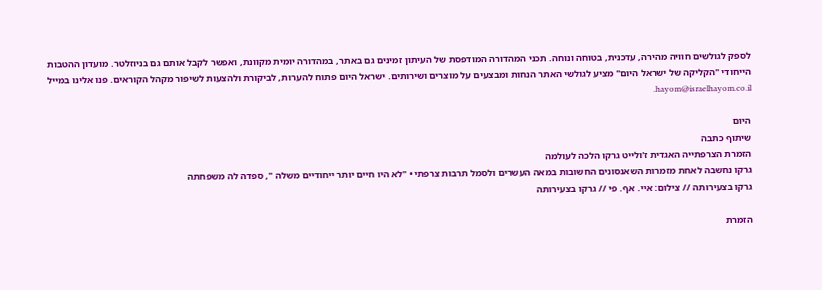לספק לגולשים חוויה מהירה, עדכנית, בטוחה ונוחה. תכני המהדורה המודפסת של העיתון זמינים גם באתר, במהדורה יומית מקוונת, ואפשר לקבל אותם גם בניוזלטר. מועדון ההטבות הייחודי "הקליקה של ישראל היום" מציע לגולשי האתר הנחות ומבצעים על מוצרים ושירותים. ישראל היום פתוח להערות, לביקורת ולהצעות לשיפור מקהל הקוראים. פנו אלינו במייל hayom@israelhayom.co.il.

היום
שיתוף כתבה
הזמרת הצרפתייה האגדית ז'ולייט גרקו הלכה לעולמה
גרקו נחשבה לאחת מזמרות השאנסונים החשובות במאה העשרים ולסמל תרבות צרפתי • "לא היו חיים יותר ייחודיים משלה ", ספדה לה משפחתה
גרקו בצעירותה // צילום: איי. אף. פי // גרקו בצעירותה

הזמרת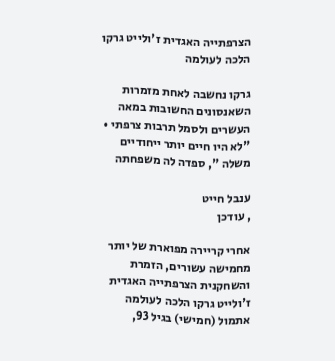הצרפתייה האגדית ז'ולייט גרקו הלכה לעולמה

גרקו נחשבה לאחת מזמרות השאנסונים החשובות במאה העשרים ולסמל תרבות צרפתי • "לא היו חיים יותר ייחודיים משלה ", ספדה לה משפחתה

ענבל חייט
, עודכן

אחרי קריירה מפוארת של יותר מחמישה עשורים, הזמרת והשחקנית הצרפתייה האגדית ז'ולייט גרקו הלכה לעולמה אתמול (חמישי) בגיל 93,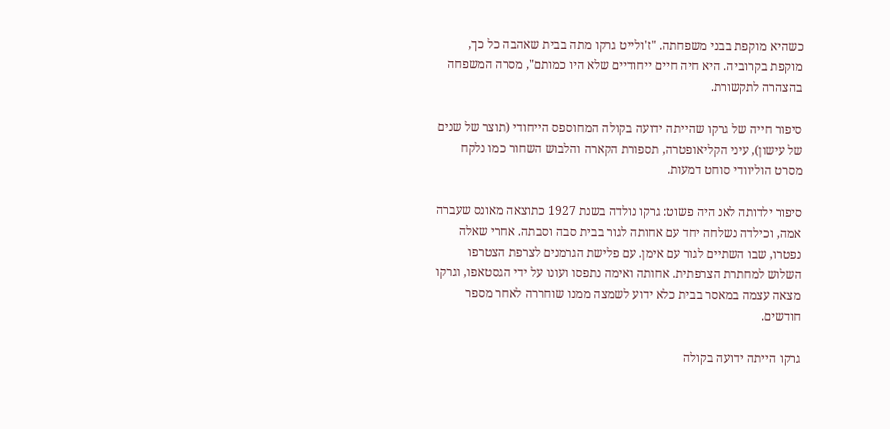כשהיא מוקפת בבני משפחתה. "ז'ולייט גרקו מתה בבית שאהבה כל כך, מוקפת בקרוביה. היא חיה חיים ייחודיים שלא היו כמותם", מסרה המשפחה בהצהרה לתקשורת.

סיפור חייה של גרקו שהייתה ידועה בקולה המחוספס הייחודי (תוצר של שנים של עישון), עיני הקליאופטרה, תספורת הקארה והלבוש השחור כמו נלקח מסרט הוליוודי סוחט דמעות.

סיפור ילדותה לאנ היה פשוט: גרקו נולדה בשנת 1927 כתוצאה מאונס שעברה אמה, וכילדה נשלחה יחד עם אחותה לגור בבית סבה וסבתה. אחרי שאלה נפטרו, שבו השתיים לגור עם אימן. עם פלישת הגרמנים לצרפת הצטרפו השלוש למחתרת הצרפתית. אחותה ואימה נתפסו ועונו על ידי הגסטאפו, וגרקו מצאה עצמה במאסר בבית כלא ידוע לשמצה ממנו שוחררה לאחר מספר חודשים.

גרקו הייתה ידועה בקולה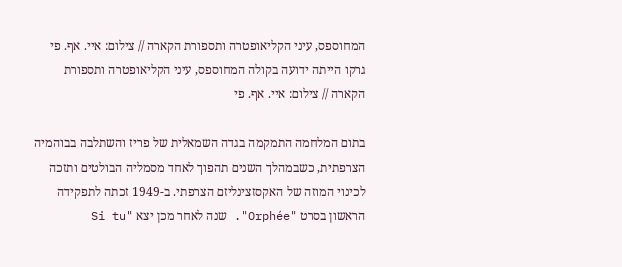המחוספס, עיני הקליאופטרה ותספורת הקארה // צילום: איי. אף. פי
גרקו הייתה ידועה בקולה המחוספס, עיני הקליאופטרה ותספורת הקארה // צילום: איי. אף. פי

בתום המלחמה התמקמה בגדה השמאלית של פריז והשתלבה בבוהמיה הצרפתית, כשבמהלך השנים תהפוך לאחד מסמליה הבולטים ותזכה לכינוי המוזה של האקסזצינליזם הצרפתי. ב-1949 זכתה לתפקידה הראשון בסרט "Orphée". שנה לאחר מכן יצא "Si tu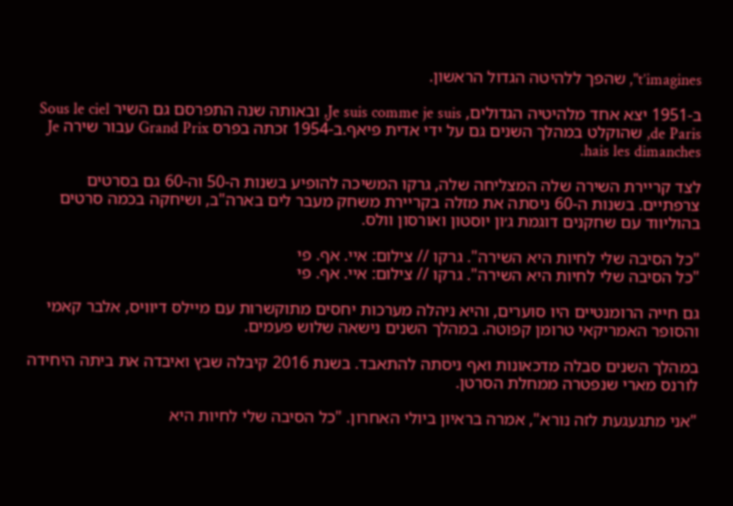t’imagines", שהפך ללהיטה הגדול הראשון.

ב-1951 יצא אחד מלהיטיה הגדולים, Je suis comme je suis, ובאותה שנה התפרסם גם השיר Sous le ciel de Paris, שהוקלט במהלך השנים גם על ידי אדית פיאף.ב-1954 זכתה בפרס Grand Prix עבור שירה Je hais les dimanches.

לצד קריירת השירה שלה המצליחה שלה, גרקו המשיכה להופיע בשנות ה-50 וה-60 גם בסרטים צרפתיים. בשנות ה-60 ניסתה את מזלה בקריירת משחק מעבר לים בארה"ב, ושיחקה בכמה סרטים בהוליווד עם שחקנים דוגמת ג׳ון יוסטון ואורסון וולס.

"כל הסיבה שלי לחיות היא השירה". גרקו // צילום: איי. אף. פי
"כל הסיבה שלי לחיות היא השירה". גרקו // צילום: איי. אף. פי

גם חייה הרומנטיים היו סוערים, והיא ניהלה מערכות יחסים מתוקשרות עם מיילס דיוויס, אלבר קאמי והסופר האמריקאי טרומן קפוטה. במהלך השנים נישאה שלוש פעמים.

במהלך השנים סבלה מדכאונות ואף ניסתה להתאבד. בשנת 2016 קיבלה שבץ ואיבדה את ביתה היחידה לורנס מארי שנפטרה ממחלת הסרטן.

"אני מתגעגעת לזה נורא", אמרה בראיון ביולי האחרון. "כל הסיבה שלי לחיות היא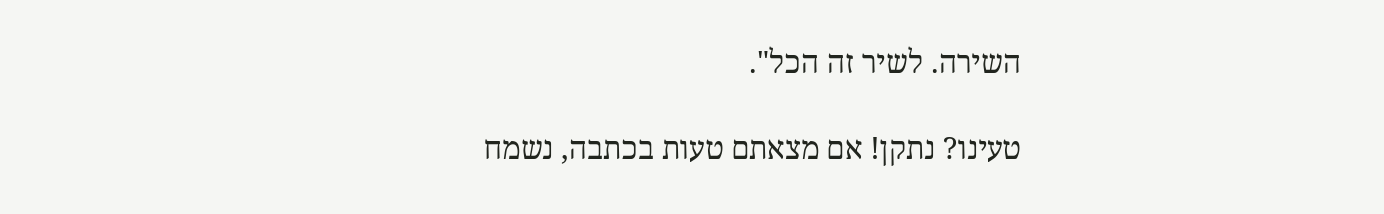השירה. לשיר זה הכל".

טעינו? נתקן! אם מצאתם טעות בכתבה, נשמח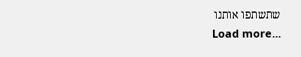שתשתפו אותנו
Load more...